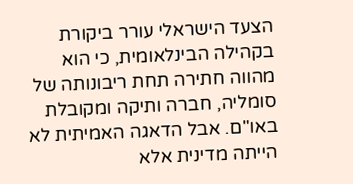הצעד הישראלי עורר ביקורת בקהילה הבינלאומית, כי הוא מהווה חתירה תחת ריבונותה של סומליה, חברה ותיקה ומקובלת באו"ם. אבל הדאגה האמיתית לא הייתה מדינית אלא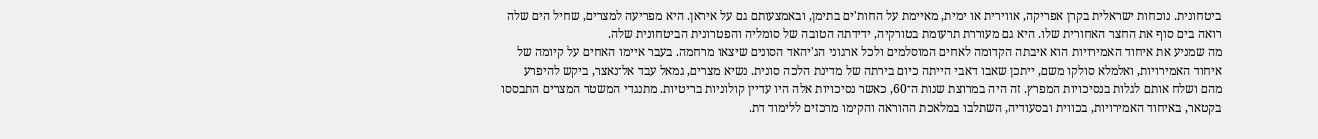ביטחונית. נוכחות ישראלית בקרן אפריקה, אווירית או ימית, מאיימת על החות'ים בתימן, ובאמצעותם גם על איראן. היא מפריעה למצרים, שחיל הים שלה רואה בים סוף את החצר האחורית שלו. היא גם מעוררת תרעומת בטורקיה, ידידתה הטובה של סומליה והפטרונית הביטחונית שלה.
מה שמניע את איחוד האמירויות הוא איבתה הקדומה לאחים המוסלמים ולכל ארגוני הג'יהאד הסונים שיצאו מרחמה. בעבר איימו האחים על קיומה של איחוד האמירויות, ואלמלא סולקו משם, ייתכן שאבו דאבי הייתה כיום בירתה של מדינת הלכה סונית. נשיא מצרים, גמאל עבד אל־נאצר, ביקש להיפרע מהם ושלח אותם לגלות בנסיכויות המפרץ. זה היה במרוצת שנות ה־60, כאשר נסיכויות אלה היו עדיין קולוניות בריטיות. מתנגדי המשטר המצרים התבססו בקטאר, באיחוד האמירויות, בכווית ובסעודיה, השתלבו במלאכת ההוראה והקימו מרכזים ללימוד דת.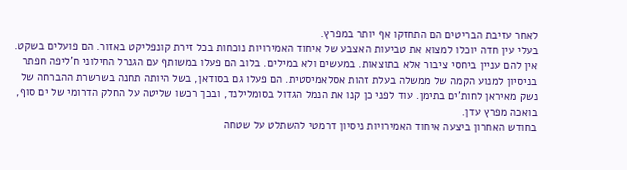לאחר עזיבת הבריטים הם התחזקו אף יותר במפרץ.
בעלי עין חדה יוכלו למצוא את טביעות האצבע של איחוד האמירויות נוכחות בכל זירת קונפליקט באזור. הם פועלים בשקט. אין להם עניין ביחסי ציבור אלא בתוצאות. במעשים ולא במילים. בלוב הם פעלו במשותף עם הגנרל החילוני ח'ליפה חפתר בניסיון למנוע הקמה של ממשלה בעלת זהות אסלאמיסטית. הם פעלו גם בסודאן, בשל היותה תחנה בשרשרת ההברחה של נשק מאיראן לחות'ים בתימן. עוד לפני כן קנו את הנמל הגדול בסומלילנד, ובכך רכשו שליטה על החלק הדרומי של ים סוף, בואכה מפרץ עדן.
בחודש האחרון ביצעה איחוד האמירויות ניסיון דרמטי להשתלט על שטחה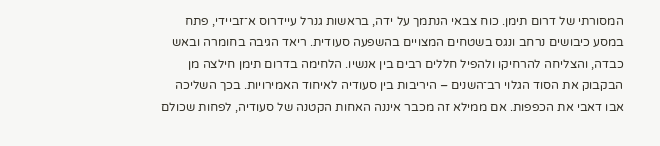המסורתי של דרום תימן. כוח צבאי הנתמך על ידה, בראשות גנרל עיידרוס א־זביידי, פתח במסע כיבושים נרחב ונגס בשטחים המצויים בהשפעה סעודית. ריאד הגיבה בחומרה ובאש כבדה, והצליחה להרחיקו ולהפיל חללים רבים בין אנשיו. הלחימה בדרום תימן חילצה מן הבקבוק את הסוד הגלוי רב־השנים – היריבות בין סעודיה לאיחוד האמירויות. בכך השליכה אבו דאבי את הכפפות. אם ממילא זה מכבר איננה האחות הקטנה של סעודיה, לפחות שכולם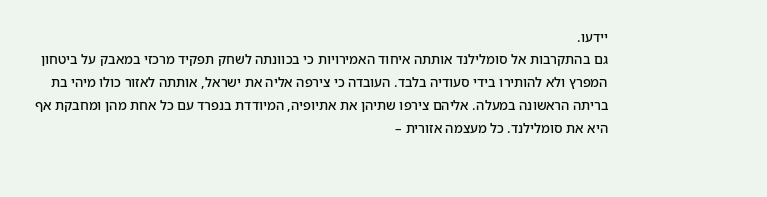יידעו.
גם בהתקרבות אל סומלילנד אותתה איחוד האמירויות כי בכוונתה לשחק תפקיד מרכזי במאבק על ביטחון המפרץ ולא להותירו בידי סעודיה בלבד. העובדה כי צירפה אליה את ישראל, אותתה לאזור כולו מיהי בת בריתה הראשונה במעלה. אליהם צירפו שתיהן את אתיופיה, המיודדת בנפרד עם כל אחת מהן ומחבקת אף היא את סומלילנד. כל מעצמה אזורית –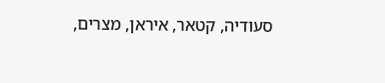סעודיה, קטאר, איראן, מצרים,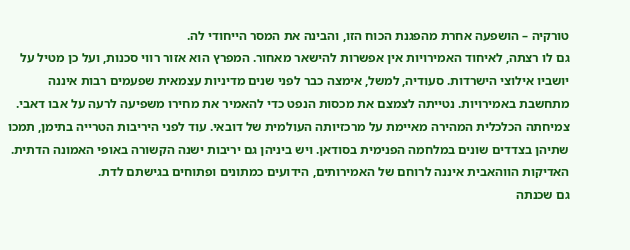טורקיה – הושפעה אחרת מהפגנת הכוח הזו, והבינה את המסר הייחודי לה.
גם לו רצתה, לאיחוד האמירויות אין אפשרות להישאר מאחור. המפרץ הוא אזור רווי סכנות, ועל כן מטיל על יושביו אילוצי הישרדות. סעודיה, למשל, אימצה כבר לפני שנים מדיניות עצמאית שפעמים רבות איננה מתחשבת באמירויות. נטייתה לצמצם את מכסות הנפט כדי להאמיר את מחירו משפיעה לרעה על אבו דאבי. צמיחתה הכלכלית המהירה מאיימת על מרכזיותה העולמית של דובאי. עוד לפני היריבות הטרייה בתימן, תמכו שתיהן בצדדים שונים במלחמה הפנימית בסודאן. ויש ביניהן גם יריבות ישנה הקשורה באופי האמונה הדתית. האדיקות הווהאבית איננה לרוחם של האמירותים, הידועים כמתונים ופתוחים בגישתם לדת.
גם שכנתה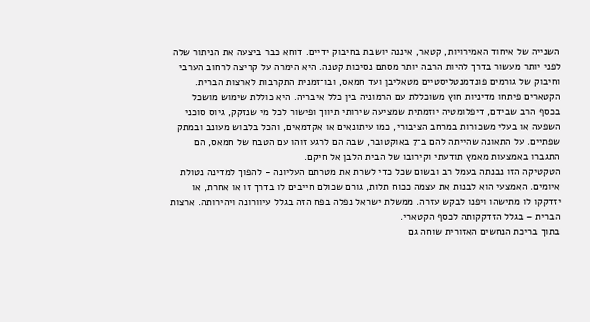השנייה של איחוד האמירויות, קטאר, איננה יושבת בחיבוק ידיים. דוחא כבר ביצעה את הניתור שלה לפני יותר מעשור בדרך להיות הרבה יותר מסתם נסיכות קטנה. היא הימרה על קריצה לרחוב הערבי וחיבוק של גורמים פונדמנטליסטיים מטאליבן ועד חמאס, ובו־זמנית התקרבות לארצות הברית. הקטארים פיתחו מדיניות חוץ משוכללת עם הרמוניה בין כלל איבריה. היא כוללת שימוש מושכל בכסף הרב שבידם, דיפלומטיה יוזמתית שמציעה שירותי תיווך ופישור לכל מי שנזקק, גיוס סוכני השפעה או בעלי משכורות במרחב הציבורי, כמו עיתונאים או אקדמאים, והכל בלבוש מעונב ובמתק שפתיים. על התאונה שהייתה להם ב־7 באוקטובר, שבה הם לרגע זוהו עם הטבח של חמאס, הם התגברו באמצעות מאמץ תודעתי וקירובו של הבית הלבן אל חיקם.
הטקטיקה הזו נבנתה בעמל רב ובשום שכל כדי לשרת את מטרתם העליונה - להפוך למדינה נטולת איומים. האמצעי הוא לבנות את עצמה ככוח תלות, גורם שכולם חייבים לו בדרך זו או אחרת, או יזדקקו לו מתישהו ויפנו לבקש עזרה. ממשלת ישראל נפלה בפח הזה בגלל עיוורונה ויהירותה. ארצות הברית – בגלל הזדקקותה לכסף הקטארי.
בתוך בריכת הנחשים האזורית שוחה גם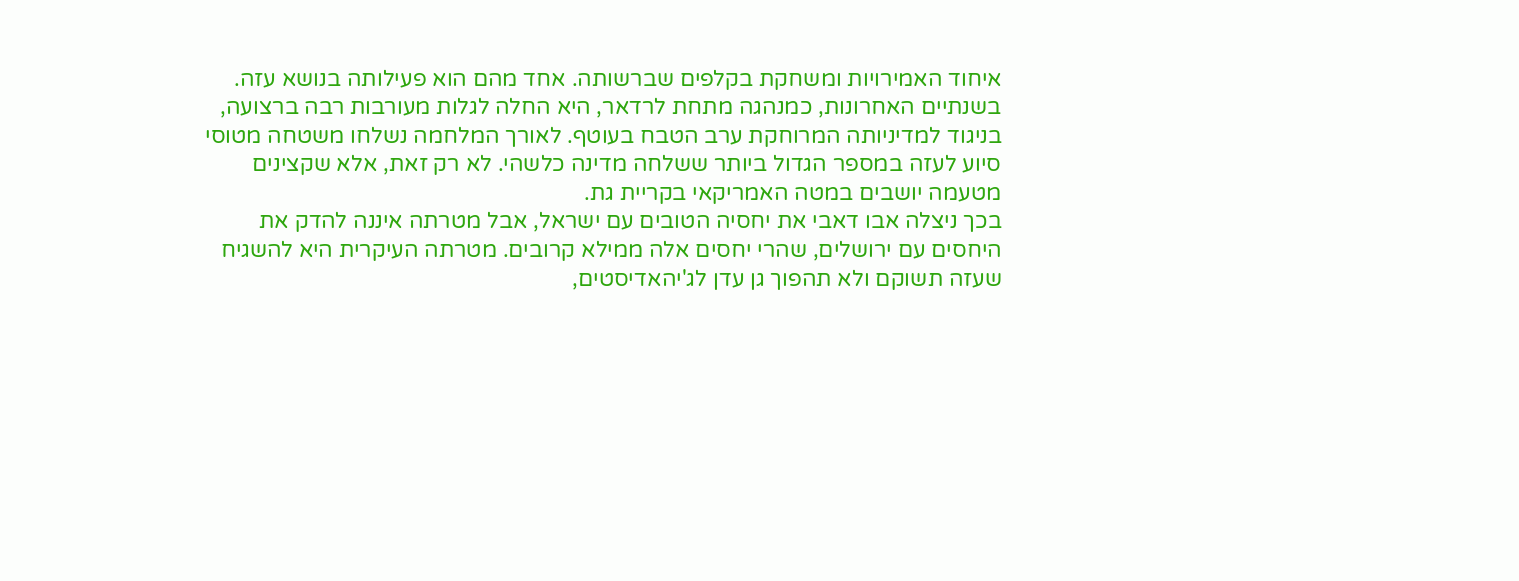איחוד האמירויות ומשחקת בקלפים שברשותה. אחד מהם הוא פעילותה בנושא עזה. בשנתיים האחרונות, כמנהגה מתחת לרדאר, היא החלה לגלות מעורבות רבה ברצועה, בניגוד למדיניותה המרוחקת ערב הטבח בעוטף. לאורך המלחמה נשלחו משטחה מטוסי סיוע לעזה במספר הגדול ביותר ששלחה מדינה כלשהי. לא רק זאת, אלא שקצינים מטעמה יושבים במטה האמריקאי בקריית גת.
בכך ניצלה אבו דאבי את יחסיה הטובים עם ישראל, אבל מטרתה איננה להדק את היחסים עם ירושלים, שהרי יחסים אלה ממילא קרובים. מטרתה העיקרית היא להשגיח שעזה תשוקם ולא תהפוך גן עדן לג'יהאדיסטים,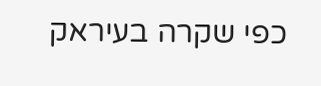כפי שקרה בעיראק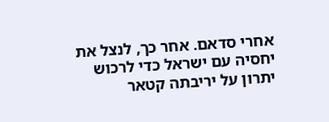אחרי סדאם. אחר כך, לנצל את יחסיה עם ישראל כדי לרכוש יתרון על יריבתה קטאר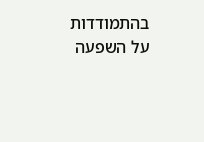בהתמודדות על השפעה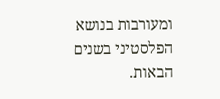ומעורבות בנושא הפלסטיני בשנים הבאות.